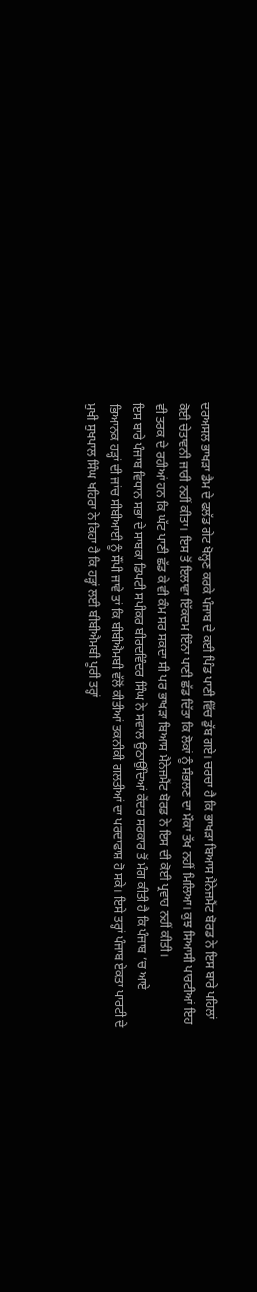ਦਰਅਸਲ ਭਾਖੜਾ ਡੈਮ ਦੇ ਫਲੱਡ ਗੇਟ ਖੋਲ੍ਹਣ ਕਰਕੇ ਪੰਜਾਬ ਦੇ ਕਈ ਪਿੰਡ ਪਾਣੀ ਵਿੱਚ ਡੁੱਬ ਗਏ। ਚਰਚਾ ਹੈ ਕਿ ਭਾਖੜਾ ਬਿਆਸ ਮੈਨੇਜਮੈਂਟ ਬੋਰਡ ਨੇ ਇਸ ਬਾਰੇ ਪਹਿਲਾਂ ਕੋਈ ਚੇਤਾਵਨੀ ਜਾਰੀ ਨਹੀਂ ਕੀਤਾ। ਇਸ ਤੋਂ ਇਲਾਵਾ ਇੱਕਦਮ ਇੰਨਾ ਪਾਣੀ ਛੱਡ ਦਿੱਤਾ ਕਿ ਲੋਕਾਂ ਨੂੰ ਸੰਭਲਣ ਦਾ ਮੌਕਾ ਤੱਖ ਨਹੀਂ ਮਿਲਿਆ। ਕੁਝ ਸਿਆਸੀ ਪਾਰਟੀਆਂ ਇਹ ਵੀ ਤਰਕ ਦੇ ਰਹੀਆਂ ਹਨ ਕਿ ਘੱਟ ਪਾਣੀ ਛੱਡ ਕੇ ਵੀ ਕੰਮ ਸਰ ਸਕਦਾ ਸੀ ਪਰ ਭਾਖੜਾ ਬਿਆਸ ਮੈਨੇਜਮੈਂਟ ਬੋਰਡ ਨੇ ਇਸ ਦੀ ਕੋਈ ਪ੍ਰਵਾਹ ਨਹੀਂ ਕੀਤੀ।
ਇਸ ਬਾਰੇ ਪੰਜਾਬ ਵਿਧਾਨ ਸਭਾ ਦੇ ਸਾਬਕਾ ਡਿਪਟੀ ਸਪੀਕਰ ਬੀਰਦਵਿੰਦਰ ਸਿੰਘ ਨੇ ਸਵਾਲ ਉਠਾਉਂਦਿਆਂ ਕੇਂਦਰ ਸਰਕਾਰ ਤੋਂ ਮੰਗ ਕੀਤੀ ਹੈ ਕਿ ਪੰਜਾਬ ’ਚ ਆਏ ਭਿਆਨਕ ਹੜ੍ਹਾਂ ਦੀ ਜਾਂਚ ਸੀਬੀਆਈ ਨੂੰ ਸੌਂਪੀ ਜਾਵੇ ਤਾਂ ਕਿ ਬੀਬੀਐਮਬੀ ਵੱਲੋਂ ਕੀਤੀਆਂ ਤਕਨੀਕੀ ਗਲਤੀਆਂ ਦਾ ਪਰਦਾਫਾਸ਼ ਹੋ ਸਕੇ। ਇਸੇ ਤਰ੍ਹਾਂ ਪੰਜਾਬ ਏਕਤਾ ਪਾਰਟੀ ਦੇ ਮੁਖੀ ਸੁਖਪਾਲ ਸਿੰਘ ਖਹਿਰਾ ਨੇ ਕਿਹਾ ਹੈ ਕਿ ਹੜ੍ਹਾਂ ਲਈ ਬੀਬੀਐਮਬੀ ਪੂਰੀ ਤਰ੍ਹਾਂ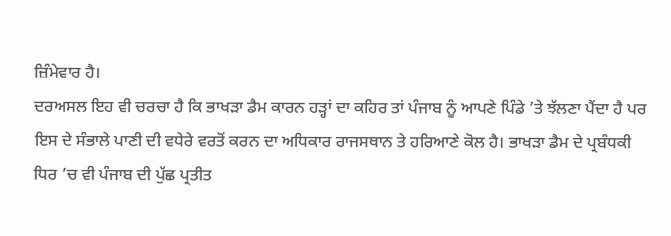ਜ਼ਿੰਮੇਵਾਰ ਹੈ।
ਦਰਅਸਲ ਇਹ ਵੀ ਚਰਚਾ ਹੈ ਕਿ ਭਾਖੜਾ ਡੈਮ ਕਾਰਨ ਹੜ੍ਹਾਂ ਦਾ ਕਹਿਰ ਤਾਂ ਪੰਜਾਬ ਨੂੰ ਆਪਣੇ ਪਿੰਡੇ ’ਤੇ ਝੱਲਣਾ ਪੈਂਦਾ ਹੈ ਪਰ ਇਸ ਦੇ ਸੰਭਾਲੇ ਪਾਣੀ ਦੀ ਵਧੇਰੇ ਵਰਤੋਂ ਕਰਨ ਦਾ ਅਧਿਕਾਰ ਰਾਜਸਥਾਨ ਤੇ ਹਰਿਆਣੇ ਕੋਲ ਹੈ। ਭਾਖੜਾ ਡੈਮ ਦੇ ਪ੍ਰਬੰਧਕੀ ਧਿਰ ’ਚ ਵੀ ਪੰਜਾਬ ਦੀ ਪੁੱਛ ਪ੍ਰਤੀਤ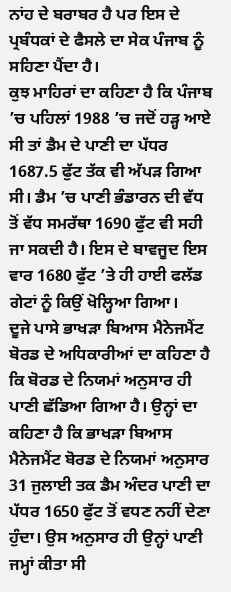ਨਾਂਹ ਦੇ ਬਰਾਬਰ ਹੈ ਪਰ ਇਸ ਦੇ ਪ੍ਰਬੰਧਕਾਂ ਦੇ ਫੈਸਲੇ ਦਾ ਸੇਕ ਪੰਜਾਬ ਨੂੰ ਸਹਿਣਾ ਪੈਂਦਾ ਹੈ।
ਕੁਝ ਮਾਹਿਰਾਂ ਦਾ ਕਹਿਣਾ ਹੈ ਕਿ ਪੰਜਾਬ ’ਚ ਪਹਿਲਾਂ 1988 ’ਚ ਜਦੋਂ ਹੜ੍ਹ ਆਏ ਸੀ ਤਾਂ ਡੈਮ ਦੇ ਪਾਣੀ ਦਾ ਪੱਧਰ 1687.5 ਫੁੱਟ ਤੱਕ ਵੀ ਅੱਪੜ ਗਿਆ ਸੀ। ਡੈਮ ’ਚ ਪਾਣੀ ਭੰਡਾਰਨ ਦੀ ਵੱਧ ਤੋਂ ਵੱਧ ਸਮਰੱਥਾ 1690 ਫੁੱਟ ਵੀ ਸਹੀ ਜਾ ਸਕਦੀ ਹੈ। ਇਸ ਦੇ ਬਾਵਜੂਦ ਇਸ ਵਾਰ 1680 ਫੁੱਟ ’ਤੇ ਹੀ ਹਾਈ ਫਲੱਡ ਗੇਟਾਂ ਨੂੰ ਕਿਉਂ ਖੋਲ੍ਹਿਆ ਗਿਆ।
ਦੂਜੇ ਪਾਸੇ ਭਾਖੜਾ ਬਿਆਸ ਮੈਨੇਜਮੈਂਟ ਬੋਰਡ ਦੇ ਅਧਿਕਾਰੀਆਂ ਦਾ ਕਹਿਣਾ ਹੈ ਕਿ ਬੋਰਡ ਦੇ ਨਿਯਮਾਂ ਅਨੁਸਾਰ ਹੀ ਪਾਣੀ ਛੱਡਿਆ ਗਿਆ ਹੈ। ਉਨ੍ਹਾਂ ਦਾ ਕਹਿਣਾ ਹੈ ਕਿ ਭਾਖੜਾ ਬਿਆਸ ਮੈਨੇਜਮੈਂਟ ਬੋਰਡ ਦੇ ਨਿਯਮਾਂ ਅਨੁਸਾਰ 31 ਜੁਲਾਈ ਤਕ ਡੈਮ ਅੰਦਰ ਪਾਣੀ ਦਾ ਪੱਧਰ 1650 ਫੁੱਟ ਤੋਂ ਵਧਣ ਨਹੀਂ ਦੇਣਾ ਹੁੰਦਾ। ਉਸ ਅਨੁਸਾਰ ਹੀ ਉਨ੍ਹਾਂ ਪਾਣੀ ਜਮ੍ਹਾਂ ਕੀਤਾ ਸੀ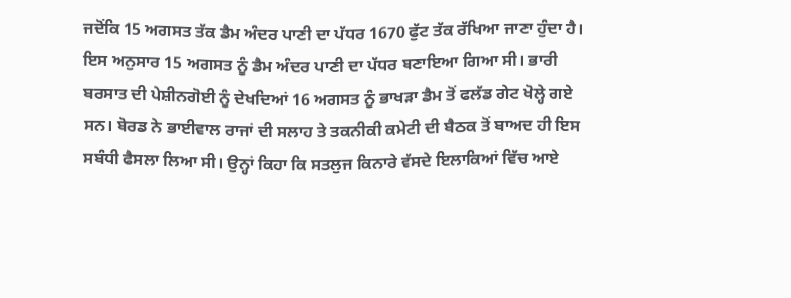ਜਦੋਂਕਿ 15 ਅਗਸਤ ਤੱਕ ਡੈਮ ਅੰਦਰ ਪਾਣੀ ਦਾ ਪੱਧਰ 1670 ਫੁੱਟ ਤੱਕ ਰੱਖਿਆ ਜਾਣਾ ਹੁੰਦਾ ਹੈ।
ਇਸ ਅਨੁਸਾਰ 15 ਅਗਸਤ ਨੂੰ ਡੈਮ ਅੰਦਰ ਪਾਣੀ ਦਾ ਪੱਧਰ ਬਣਾਇਆ ਗਿਆ ਸੀ। ਭਾਰੀ ਬਰਸਾਤ ਦੀ ਪੇਸ਼ੀਨਗੋਈ ਨੂੰ ਦੇਖਦਿਆਂ 16 ਅਗਸਤ ਨੂੰ ਭਾਖੜਾ ਡੈਮ ਤੋਂ ਫਲੱਡ ਗੇਟ ਖੋਲ੍ਹੇ ਗਏ ਸਨ। ਬੋਰਡ ਨੇ ਭਾਈਵਾਲ ਰਾਜਾਂ ਦੀ ਸਲਾਹ ਤੇ ਤਕਨੀਕੀ ਕਮੇਟੀ ਦੀ ਬੈਠਕ ਤੋਂ ਬਾਅਦ ਹੀ ਇਸ ਸਬੰਧੀ ਫੈਸਲਾ ਲਿਆ ਸੀ। ਉਨ੍ਹਾਂ ਕਿਹਾ ਕਿ ਸਤਲੁਜ ਕਿਨਾਰੇ ਵੱਸਦੇ ਇਲਾਕਿਆਂ ਵਿੱਚ ਆਏ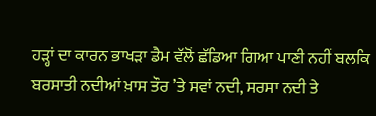ਹੜ੍ਹਾਂ ਦਾ ਕਾਰਨ ਭਾਖੜਾ ਡੈਮ ਵੱਲੋਂ ਛੱਡਿਆ ਗਿਆ ਪਾਣੀ ਨਹੀਂ ਬਲਕਿ ਬਰਸਾਤੀ ਨਦੀਆਂ ਖ਼ਾਸ ਤੌਰ ’ਤੇ ਸਵਾਂ ਨਦੀ, ਸਰਸਾ ਨਦੀ ਤੇ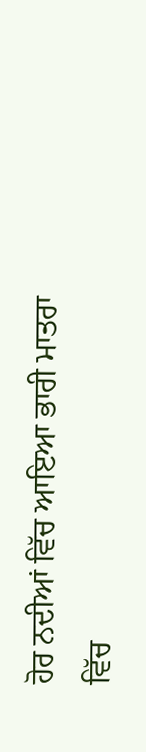ਹੋਰ ਨਦੀਆਂ ਵਿੱਚ ਆਇਆ ਭਾਰੀ ਮਾਤਰਾ ਵਿੱਚ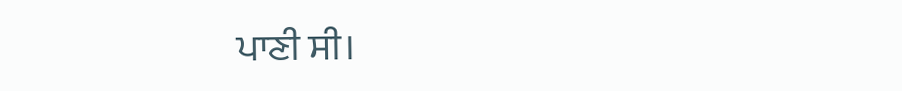ਪਾਣੀ ਸੀ।